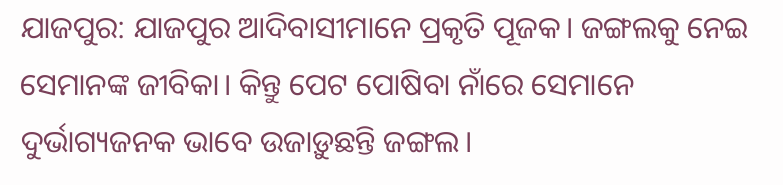ଯାଜପୁର: ଯାଜପୁର ଆଦିବାସୀମାନେ ପ୍ରକୃତି ପୂଜକ। ଜଙ୍ଗଲକୁ ନେଇ ସେମାନଙ୍କ ଜୀବିକା। କିନ୍ତୁ ପେଟ ପୋଷିବା ନାଁରେ ସେମାନେ ଦୁର୍ଭାଗ୍ୟଜନକ ଭାବେ ଉଜାଡ଼ୁଛନ୍ତି ଜଙ୍ଗଲ।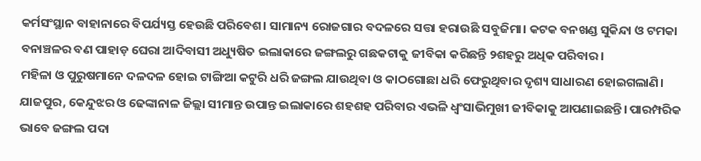କର୍ମସଂସ୍ଥାନ ବାହାନାରେ ବିପର୍ଯ୍ୟସ୍ତ ହେଉଛି ପରିବେଶ। ସାମାନ୍ୟ ରୋଜଗାର ବଦଳରେ ସତ୍ତା ହରାଉଛି ସବୁଜିମା। କଟକ ବନଖଣ୍ଡ ସୁକିନ୍ଦା ଓ ଟମକା ବନାଞ୍ଚଳର ବଣ ପାହାଡ଼ ଘେରା ଆଦିବାସୀ ଅଧ୍ୟୁଷିତ ଇଲାକାରେ ଜଙ୍ଗଲରୁ ଗଛକଟାକୁ ଜୀବିକା କରିଛନ୍ତି ୨ଶହରୁ ଅଧିକ ପରିବାର।
ମହିଳା ଓ ପୁରୁଷମାନେ ଦଳଦଳ ହୋଇ ଟାଙ୍ଗିଆ କଟୁରି ଧରି ଜଙ୍ଗଲ ଯାଉଥିବା ଓ କାଠଗୋଛା ଧରି ଫେରୁଥିବାର ଦୃଶ୍ୟ ସାଧାରଣ ହୋଇଗଲାଣି। ଯାଜପୁର, କେନ୍ଦୁଝର ଓ ଢେଙ୍କାନାଳ ଜିଲ୍ଲା ସୀମାନ୍ତ ଉପାନ୍ତ ଇଲାକାରେ ଶହଶହ ପରିବାର ଏଭଳି ଧ୍ବଂସାଭିମୁଖୀ ଜୀବିକାକୁ ଆପଣାଇଛନ୍ତି। ପାରମ୍ପରିକ ଭାବେ ଜଙ୍ଗଲ ପଦା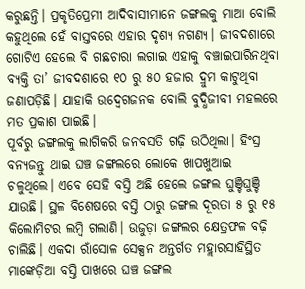କରୁଛନ୍ତି। ପ୍ରକୃତିପ୍ରେମୀ ଆଦିବାସୀମାନେ ଜଙ୍ଗଲକୁ ମାଆ ବୋଲି କହୁଥିଲେ ହେଁ ବାସ୍ତବରେ ଏହାର ଦୃଶ୍ୟ ନଗଣ୍ୟ। ଜୀବଦଶାରେ ଗୋଟିଏ ହେଲେ ବି ଗଛଚାରା ଲଗାଇ ଏହାକୁ ବଞ୍ଚାଇପାରିନଥିବା ବ୍ୟକ୍ତି ତା’ ଜୀବଦଶାରେ ୧୦ ରୁ ୫୦ ହଜାର ଦ୍ରୁମ କାଟୁଥିବା ଜଣାପଡ଼ିଛି। ଯାହାକି ଉଦ୍ବେଗଜନକ ବୋଲି ବୁଦ୍ଧିଜୀବୀ ମହଲରେ ମତ ପ୍ରକାଶ ପାଇଛି।
ପୂର୍ବରୁ ଜଙ୍ଗଲକୁ ଲାଗିକରି ଜନବସତି ଗଢ଼ି ଉଠିଥିଲା। ହିଂସ୍ର ବନ୍ୟଜନ୍ତୁ ଥାଇ ଘଞ୍ଚ ଜଙ୍ଗଲରେ ଲୋକେ ଖାପଖୁଆଇ ଚଳୁଥିଲେ। ଏବେ ସେହି ବସ୍ତି ଅଛି ହେଲେ ଜଙ୍ଗଲ ଘୁଞ୍ଚିଘୁଞ୍ଚି ଯାଉଛି। ସ୍ଥଳ ବିଶେଷରେ ବସ୍ତି ଠାରୁ ଜଙ୍ଗଲ ଦୂରତା ୫ ରୁ ୧୫ କିଲୋମିଟର ଲମ୍ବି ଗଲାଣି। ଉଜୁଡ଼ା ଜଙ୍ଗଲର କ୍ଷେତ୍ରଫଳ ବଢ଼ି ଚାଲିଛି। ଏକଦା ରାଁସୋଳ ସେକ୍ସନ ଅନ୍ତର୍ଗତ ମହ୍ଲାରସାହିସ୍ଥିତ ମାଙ୍କେଡ଼ିଆ ବସ୍ତି ପାଖରେ ଘଞ୍ଚ ଜଙ୍ଗଲ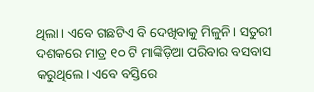ଥିଲା। ଏବେ ଗଛଟିଏ ବି ଦେଖିବାକୁ ମିଳୁନି। ସତୁରୀ ଦଶକରେ ମାତ୍ର ୧୦ ଟି ମାଙ୍କିଡ଼ିଆ ପରିବାର ବସବାସ କରୁଥିଲେ। ଏବେ ବସ୍ତିରେ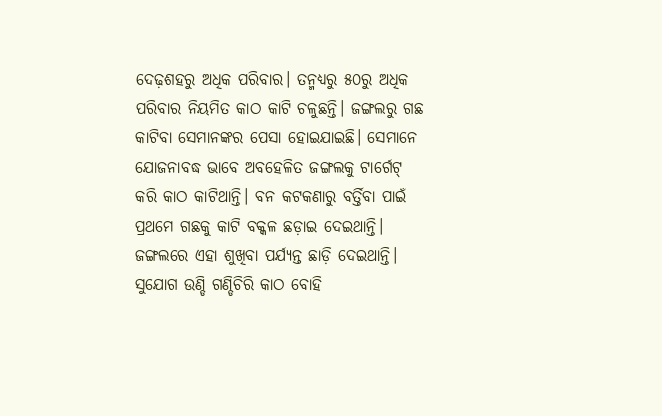ଦେଢ଼ଶହରୁ ଅଧିକ ପରିବାର। ତନ୍ମଧ୍ୟରୁ ୫୦ରୁ ଅଧିକ ପରିବାର ନିୟମିତ କାଠ କାଟି ଚଳୁଛନ୍ତି। ଜଙ୍ଗଲରୁ ଗଛ କାଟିବା ସେମାନଙ୍କର ପେସା ହୋଇଯାଇଛି। ସେମାନେ ଯୋଜନାବଦ୍ଧ ଭାବେ ଅବହେଳିତ ଜଙ୍ଗଲକୁ ଟାର୍ଗେଟ୍ କରି କାଠ କାଟିଥାନ୍ତି। ବନ କଟକଣାରୁ ବର୍ତ୍ତିବା ପାଇଁ ପ୍ରଥମେ ଗଛକୁ କାଟି ବକ୍କଳ ଛଡ଼ାଇ ଦେଇଥାନ୍ତି। ଜଙ୍ଗଲରେ ଏହା ଶୁଖିବା ପର୍ଯ୍ୟନ୍ତ ଛାଡ଼ି ଦେଇଥାନ୍ତି। ସୁଯୋଗ ଉଣ୍ଡି ଗଣ୍ଡିଚିରି କାଠ ବୋହି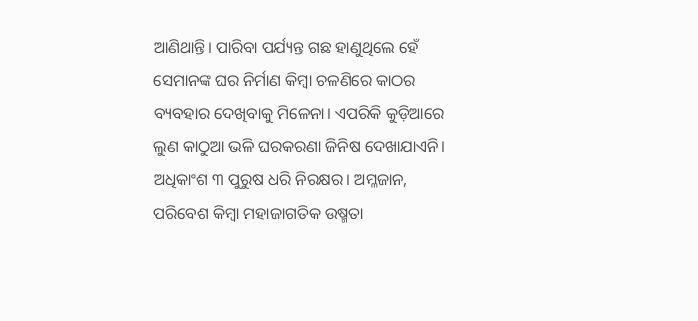ଆଣିଥାନ୍ତି। ପାରିବା ପର୍ଯ୍ୟନ୍ତ ଗଛ ହାଣୁଥିଲେ ହେଁ ସେମାନଙ୍କ ଘର ନିର୍ମାଣ କିମ୍ବା ଚଳଣିରେ କାଠର ବ୍ୟବହାର ଦେଖିବାକୁ ମିଳେନା। ଏପରିକି କୁଡ଼ିଆରେ ଲୁଣ କାଠୁଆ ଭଳି ଘରକରଣା ଜିନିଷ ଦେଖାଯାଏନି। ଅଧିକାଂଶ ୩ ପୁରୁଷ ଧରି ନିରକ୍ଷର। ଅମ୍ଳଜାନ, ପରିବେଶ କିମ୍ବା ମହାଜାଗତିକ ଉଷ୍ମତା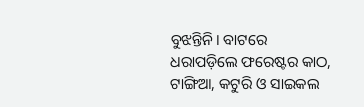ବୁଝନ୍ତିନି। ବାଟରେ ଧରାପଡ଼ିଲେ ଫରେଷ୍ଟର କାଠ, ଟାଙ୍ଗିଆ, କଟୁରି ଓ ସାଇକଲ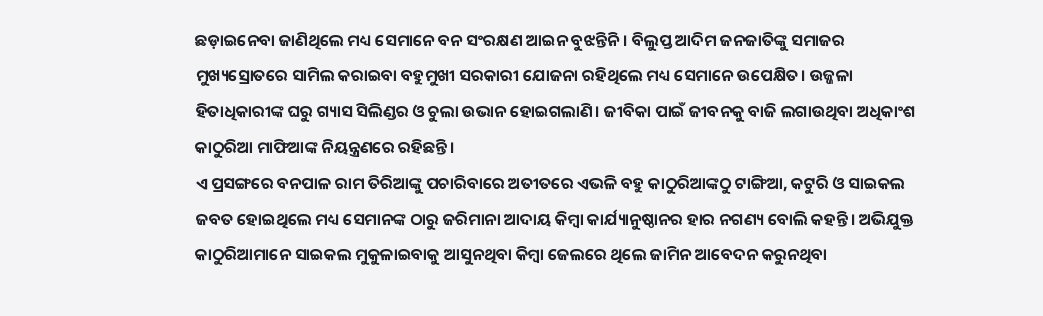ଛଡ଼ାଇନେବା ଜାଣିଥିଲେ ମଧ୍ୟ ସେମାନେ ବନ ସଂରକ୍ଷଣ ଆଇନ ବୁଝନ୍ତିନି। ବିଲୁପ୍ତ ଆଦିମ ଜନଜାତିଙ୍କୁ ସମାଜର ମୁଖ୍ୟସ୍ରୋତରେ ସାମିଲ କରାଇବା ବହୁମୁଖୀ ସରକାରୀ ଯୋଜନା ରହିଥିଲେ ମଧ୍ୟ ସେମାନେ ଉପେକ୍ଷିତ। ଉଜ୍ଜଳା ହିତାଧିକାରୀଙ୍କ ଘରୁ ଗ୍ୟାସ ସିଲିଣ୍ଡର ଓ ଚୁଲା ଉଭାନ ହୋଇଗଲାଣି। ଜୀବିକା ପାଇଁ ଜୀବନକୁ ବାଜି ଲଗାଉଥିବା ଅଧିକାଂଶ କାଠୁରିଆ ମାଫିଆଙ୍କ ନିୟନ୍ତ୍ରଣରେ ରହିଛନ୍ତି।
ଏ ପ୍ରସଙ୍ଗରେ ବନପାଳ ରାମ ତିରିଆଙ୍କୁ ପଚାରିବାରେ ଅତୀତରେ ଏଭଳି ବହୁ କାଠୁରିଆଙ୍କଠୁ ଟାଙ୍ଗିଆ, କଟୁରି ଓ ସାଇକଲ ଜବତ ହୋଇଥିଲେ ମଧ୍ୟ ସେମାନଙ୍କ ଠାରୁ ଜରିମାନା ଆଦାୟ କିମ୍ବା କାର୍ଯ୍ୟାନୁଷ୍ଠାନର ହାର ନଗଣ୍ୟ ବୋଲି କହନ୍ତି। ଅଭିଯୁକ୍ତ କାଠୁରିଆମାନେ ସାଇକଲ ମୁକୁଳାଇବାକୁ ଆସୁନଥିବା କିମ୍ବା ଜେଲରେ ଥିଲେ ଜାମିନ ଆବେଦନ କରୁନଥିବା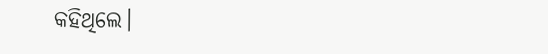କହିଥିଲେ।